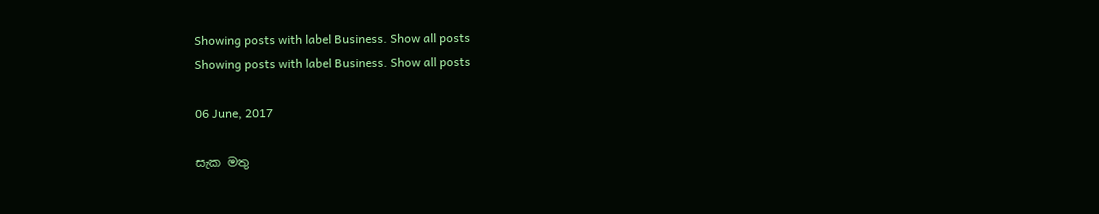Showing posts with label Business. Show all posts
Showing posts with label Business. Show all posts

06 June, 2017

සැක මතු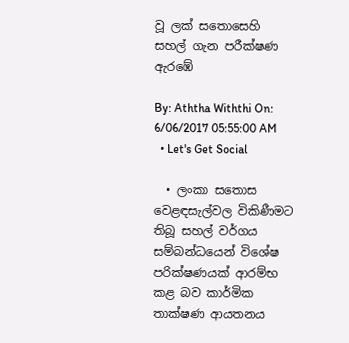වූ ලක් සතොසෙහි සහල් ගැන පරීක්ෂණ ඇරඹේ

By: Aththa Withthi On: 6/06/2017 05:55:00 AM
  • Let's Get Social

  • ලංකා සතොස වෙළඳසැල්වල විකිණීමට තිබූ සහල් වර්ගය සම්බන්ධයෙන් විශේෂ පරික්ෂණයක් ආරම්භ කළ බව කාර්මික තාක්ෂණ ආයතනය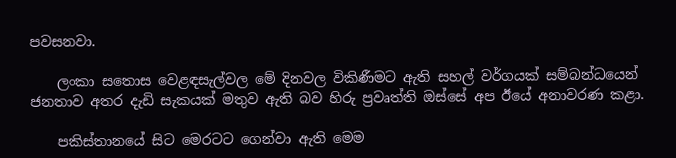පවසනවා.

    ලංකා සතොස වෙළඳසැල්වල මේ දිනවල විකිණීමට ඇති සහල් වර්ගයක් සම්බන්ධයෙන් ජනතාව අතර දැඩි සැකයක් මතුව ඇති බව හිරු ප්‍රවෘත්ති ඔස්සේ අප ඊයේ අනාවරණ කළා.

    පකිස්තානයේ සිට මෙරටට ගෙන්වා ඇති මෙම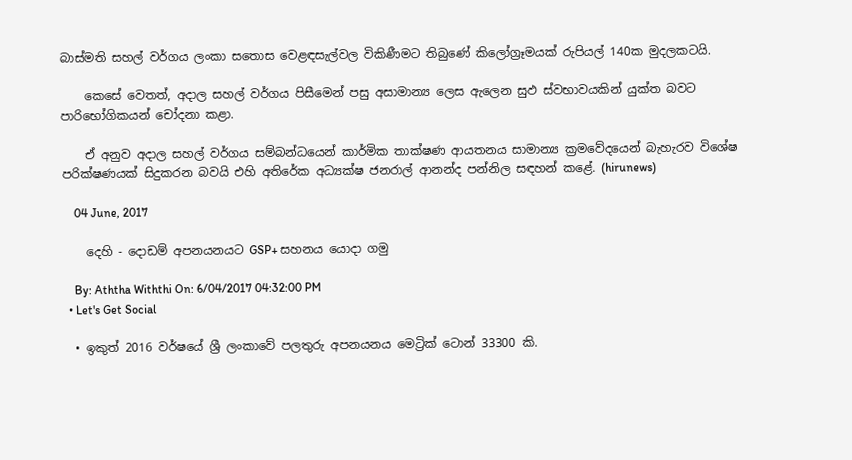බාස්මති සහල් වර්ගය ලංකා සතොස වෙළඳසැල්වල විකිණීමට තිබුණේ කිලෝග්‍රෑමයක් රුපියල් 140ක මුදලකටයි.

    කෙසේ වෙතත්, අදාල සහල් වර්ගය පිසීමෙන් පසු අසාමාන්‍ය ලෙස ඇලෙන සුඵ ස්වභාවයකින් යුක්ත බවට පාරිභෝගිකයන් චෝදනා කළා.

    ඒ අනුව අදාල සහල් වර්ගය සම්බන්ධයෙන් කාර්මික තාක්ෂණ ආයතනය සාමාන්‍ය ක්‍රමවේදයෙන් බැහැරව විශේෂ පරික්ෂණයක් සිදුකරන බවයි එහි අතිරේක අධ්‍යක්ෂ ජනරාල් ආනන්ද පන්නිල සඳහන් කළේ. (hirunews)

    04 June, 2017

    දෙහි - දොඩම් අපනයනයට GSP+ සහනය යොදා ගමු

    By: Aththa Withthi On: 6/04/2017 04:32:00 PM
  • Let's Get Social

  • ඉකුත් 2016 වර්ෂයේ ශ්‍රී ලංකාවේ පලතුරු අපනයනය මෙට්‍රික් ටොන් 33300 කි.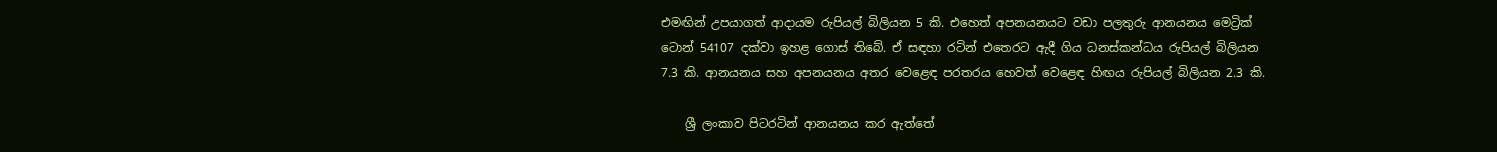එමඟින් උපයාගත් ආදායම රුපියල් බිලියන 5 කි. එහෙත් අපනයනයට වඩා පලතුරු ආනයනය මෙට්‍රික් ටොන් 54107 දක්වා ඉහළ ගොස් තිබේ. ඒ සඳහා රටින් එතෙරට ඇදී ගිය ධනස්කන්ධය ‍රුපියල් බිලියන 7.3 කි. ආනයනය සහ අපනයනය අතර වෙළෙඳ පරතරය හෙවත් වෙළෙඳ හිඟය රුපියල් බිලියන 2.3 කි.

    ශ්‍රී ලංකාව ‍පිටරටින් ආනයනය කර ඇත්තේ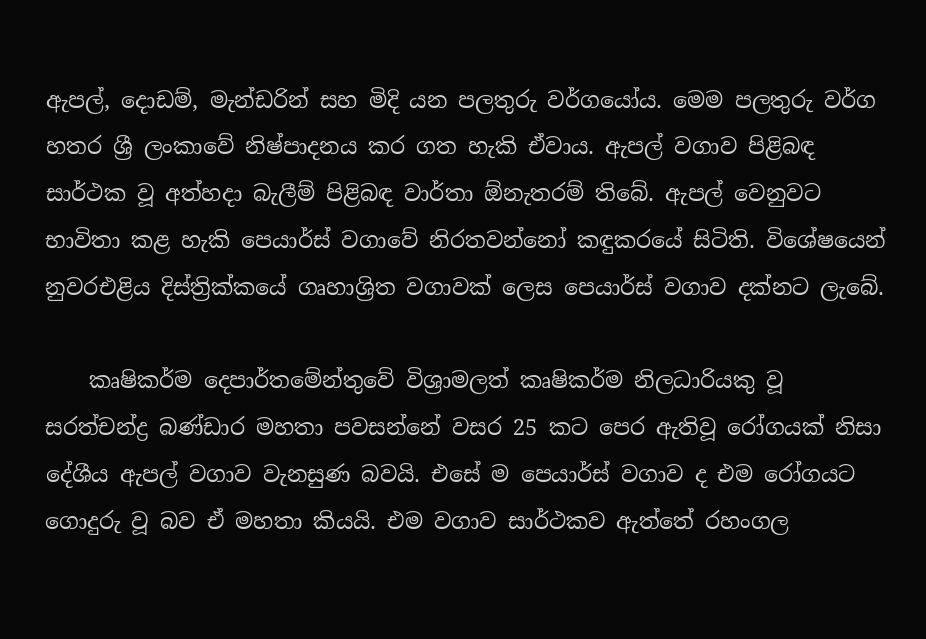ඇපල්, දොඩම්, මැන්ඩරින් සහ මිදි යන පලතුරු වර්ගයෝය. මෙම පලතුරු වර්ග හතර ශ්‍රී ලංකාවේ නිෂ්පාදනය කර ගත හැකි ඒවාය. ඇපල් වගාව පිළිබඳ සාර්ථක වූ අත්හදා බැලීම් පිළිබඳ වාර්තා ඕනැතරම් තිබේ. ඇපල් වෙනුවට භාවිතා කළ හැකි පෙයාර්ස් වගාවේ නිරතවන්නෝ කඳුකරයේ සිටිති. විශේෂයෙන් නුවරඑළිය දිස්ත්‍රික්කයේ ගෘහාශ්‍රිත වගාවක් ලෙස පෙයාර්ස් වගාව දක්නට ලැබේ.

    කෘෂිකර්ම දෙපාර්තමේන්තුවේ විශ්‍රාමලත් කෘෂිකර්ම නිලධාරියකු වූ සරත්චන්ද්‍ර බණ්ඩාර මහතා පවසන්නේ වසර 25 කට පෙර ඇතිවූ රෝගයක් නිසා දේශීය ඇපල් වගාව වැනසුණ බවයි. එසේ ම පෙයාර්ස් වගාව ද එම රෝගයට ගොදුරු වූ බව ඒ මහතා කියයි. එම වගාව සාර්ථකව ඇත්තේ රහංගල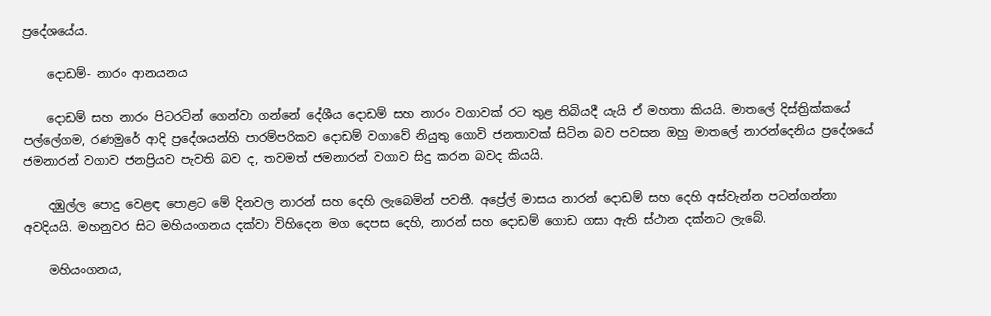ප්‍රදේශයේය.

    දොඩම්- නාරං ආනයනය

    දොඩම් සහ නාරං පිටරටින් ගෙන්වා ගන්නේ දේශීය දොඩම් සහ නාරං වගාවක් රට තුළ තිබියදී යැයි ඒ මහතා කියයි. මාතලේ දිස්ත්‍රික්කයේ පල්ලේගම, රණමුරේ ආදි ප්‍රදේශයන්හි පාරම්පරිකව දොඩම් වගාවේ නියුතු ගොවි ජනතාවක් සිටින බව පවසන ඔහු මාතලේ නාරන්දෙනිය ප්‍රදේශයේ ජමනාරන් වගාව ජනප්‍රියව පැවති බව ද, තවමත් ජමනාරන් වගාව සිදු කරන බවද කියයි.

    දඹුල්ල පොදු වෙළඳ පොළට මේ දිනවල නාරන් සහ දෙහි ලැබෙමින් පවතී. අප්‍රේල් මාසය නාරන් දොඩම් සහ දෙහි අස්වැන්න පටන්ගන්නා අවදියයි. මහනුවර සිට මහියංගනය දක්වා විහිදෙන මග දෙපස දෙහි, නාරන් සහ දොඩම් ගොඩ ගසා ඇති ස්ථාන දක්නට ලැබේ.

    මහියංගනය,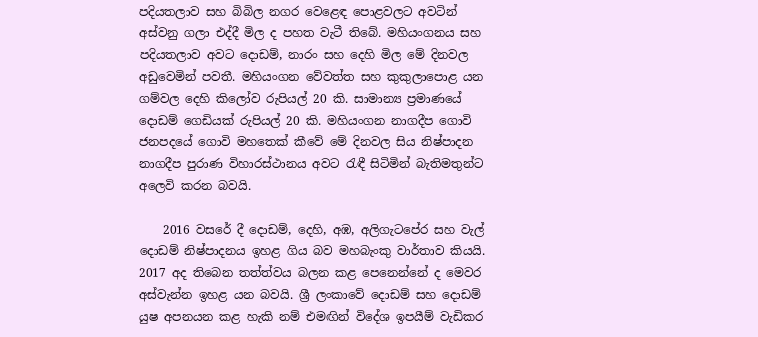පදියතලාව සහ බිබිල නගර වෙළෙඳ පොළවලට අවටින් අස්වනු ගලා එද්දී මිල ද පහත වැටී තිබේ. මහියංගනය සහ පදියතලාව අවට දොඩම්, නාරං සහ දෙහි මිල මේ දිනවල අඩුවෙමින් පවතී. මහියංගන වේවත්ත සහ කුකුලාපොළ යන ගම්වල දෙහි කිලෝව රුපියල් 20 කි. සාමාන්‍ය ප්‍රමාණයේ දොඩම් ගෙඩියක් රුපියල් 20 කි. මහියංගන නාගදීප ගොවි ජනපදයේ ගොවි මහතෙක් කීවේ මේ දිනවල සිය නිෂ්පාදන නාගදීප පුරාණ විහාරස්ථානය අවට රැඳී සිටිමින් බැතිමතුන්ට අලෙවි කරන බවයි.

    2016 වසරේ දී දොඩම්, දෙහි, අඹ, අලිගැටපේර සහ වැල් දොඩම් නිෂ්පාදනය ඉහළ ගිය බව මහබැංකු වාර්තාව කියයි. 2017 අද තිබෙන තත්ත්වය බලන කළ පෙනෙන්නේ ද මෙවර අස්වැන්න ඉහළ යන බවයි. ශ්‍රී ලංකාවේ දොඩම් සහ දොඩම් යුෂ අපනයන කළ හැකි නම් එමඟින් විදේශ ඉපයීම් වැඩිකර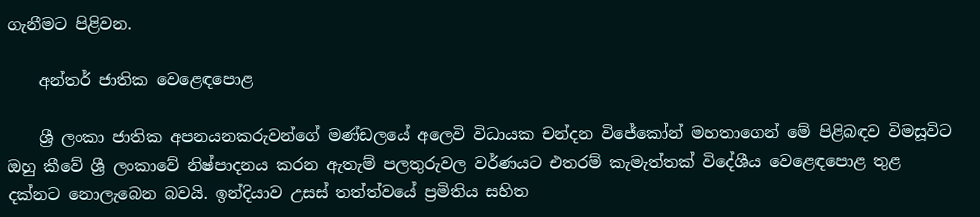ගැනීමට පිළිවන.

    අන්තර් ජාතික වෙළෙඳපොළ

    ශ්‍රී ලංකා ජාතික අපනයනකරුවන්ගේ මණ්ඩලයේ අලෙවි විධායක චන්දන විජේකෝන් මහතාගෙන් මේ පිළිබඳව විමසූවිට ඔහු කීවේ ශ්‍රී ලංකාවේ නිෂ්පාදනය කරන ඇතැම් පලතුරුවල වර්ණයට එතරම් කැමැත්තක් විදේශීය වෙළෙඳපොළ තුළ දක්නට නොලැබෙන බවයි. ඉන්දියාව උසස් තත්ත්වයේ ප්‍රමිතිය සහිත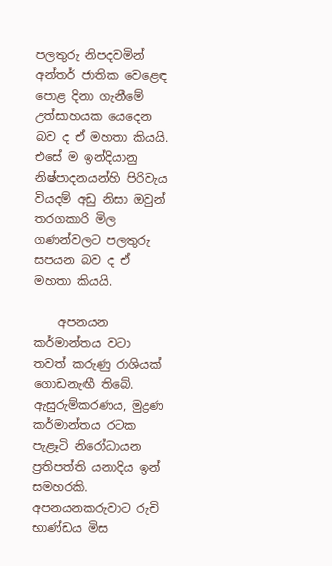පලතුරු නිපදවමින් අන්තර් ජාතික වෙළෙඳ පොළ දිනා ගැනීමේ උත්සාහයක යෙදෙන බව ද ඒ මහතා කියයි. එසේ ම ඉන්දියානු නිෂ්පාදනයන්හි පිරිවැය වියදම් අඩු නිසා ඔවුන් තරගකාරි මිල ගණන්වලට පලතුරු සපයන බව ද ඒ මහතා කියයි.

    අපනයන කර්මාන්තය වටා තවත් කරුණු රාශියක් ගොඩනැඟී තිබේ. ඇසුරුම්කරණය, මුද්‍රණ කර්මාන්තය රටක පැළෑටි නිරෝධායන ප්‍රතිපත්ති යනාදිය ඉන් සමහරකි. අපනයනකරුවාට රුචි භාණ්ඩය මිස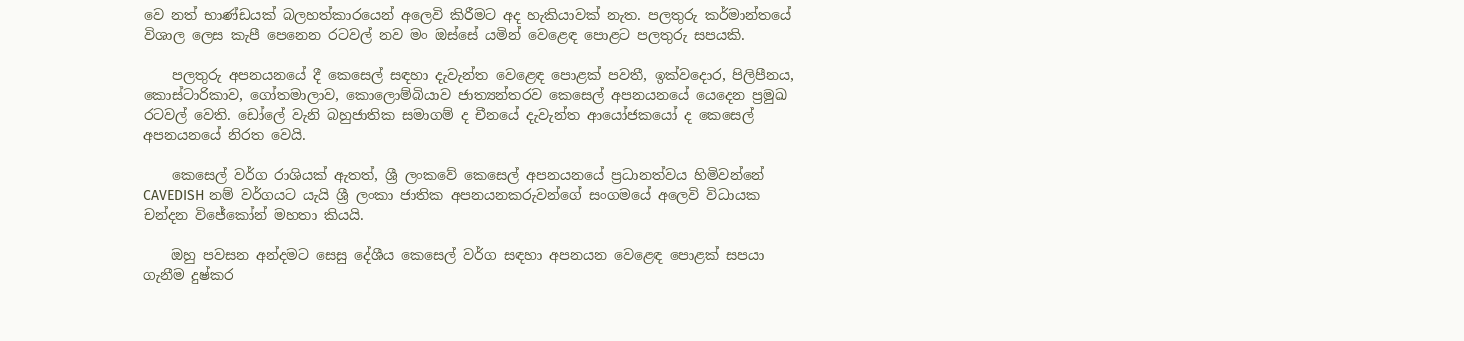වෙ නත් භාණ්ඩයක් බලහත්කාරයෙන් අලෙවි කිරීමට අද හැකියාවක් නැත. පලතුරු කර්මාන්තයේ විශාල ලෙස කැපී පෙනෙන රටවල් නව මං ඔස්සේ යමින් වෙළෙඳ පොළට පලතුරු සපයකි.

    පලතුරු අපනයනයේ දී කෙසෙල් සඳහා දැවැන්ත වෙළෙඳ පොළක් පවතී, ඉක්ව‍දොර, පිලිපීනය, කොස්ටාරිකාව, ගෝතමාලාව, කොලොම්බියාව ජාත්‍යන්තරව කෙසෙල් අපනයනයේ යෙදෙන ප්‍රමුඛ රටවල් වෙති. ඩෝලේ වැනි බහුජාතික සමාගම් ද චීනයේ දැවැන්ත ආයෝජකයෝ ද කෙසෙල් අපනයනයේ නිරත වෙයි.

    කෙසෙල් වර්ග රාශියක් ඇතත්, ශ්‍රී ලංකවේ කෙසෙල් අපනයනයේ ප්‍රධානත්වය හිමිවන්නේ CAVEDISH නම් වර්ගයට යැයි ශ්‍රී ලංකා ජාතික අපනයනකරුවන්ගේ සංගමයේ අලෙවි විධායක චන්දන විජේකෝන් මහතා කියයි.

    ඔහු පවසන අන්දමට සෙසු දේශීය කෙසෙල් වර්ග සඳහා අපනයන වෙළෙඳ පොළක් සපයා ගැනීම දුෂ්කර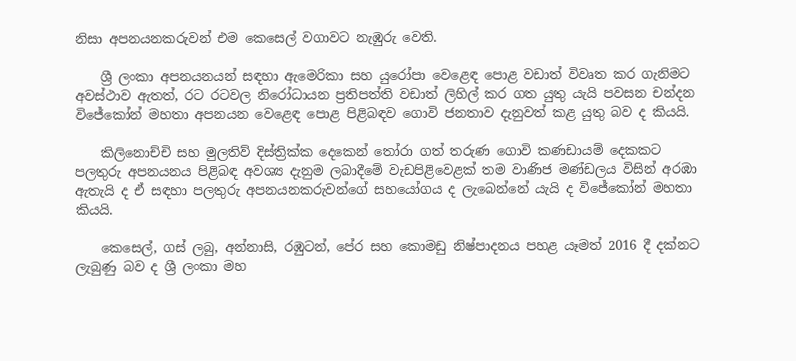නිසා අපනයනකරුවන් එම කෙසෙල් වගාවට නැඹුරු වෙති.

    ශ්‍රී ලංකා අපනයනයන් සඳහා ඇමෙරිකා සහ යුරෝපා වෙළෙඳ පොළ වඩාත් විවෘත කර ගැනිමට අවස්ථාව ඇතත්, රට රටවල නිරෝධායන ප්‍රතිපත්ති වඩාත් ලිහිල් කර ගත යුතු යැයි පවසන චන්දන විජේකෝන් මහතා අපනයන වෙළෙඳ පොළ පිළිබඳව ගොවි ජනතාව දැනුවත් කළ යුතු බව ද කියයි.

    කිලිනොච්චි සහ මුලතිව් දිස්ත්‍රික්ක දෙකෙන් තෝරා ගත් තරුණ ගොවි කණඩායම් දෙකකට පලතුරු අපනයනය පිළිබඳ අවශ්‍ය දැනුම ලබාදීමේ වැඩපිළිවෙළක් තම වාණිජ මණ්ඩලය විසින් අරඹා ඇතැයි ද ඒ සඳහා පලතුරු අපනයනකරුවන්ගේ සහයෝගය ද ලැබෙන්නේ යැයි ද විජේකෝන් මහතා කියයි.

    කෙසෙල්, ගස් ලබු, අන්නාසි, රඹුටන්, පේර සහ කොමඩු නිෂ්පාදනය පහළ යෑමත් 2016 දී දක්නට ලැබුණු බව ද ශ්‍රී ලංකා මහ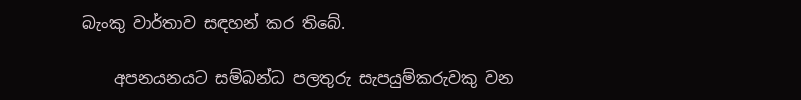බැංකු වාර්තාව සඳහන් කර තිබේ.

    අපනයනයට සම්බන්ධ පලතුරු සැපයුම්කරුවකු වන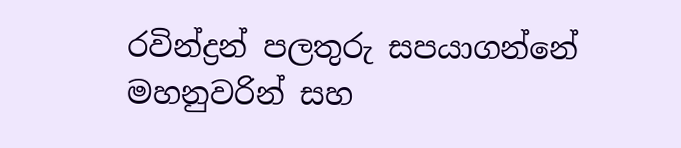රවින්ද්‍රන් පලතුරු සපයාගන්නේ මහනුවරින් සහ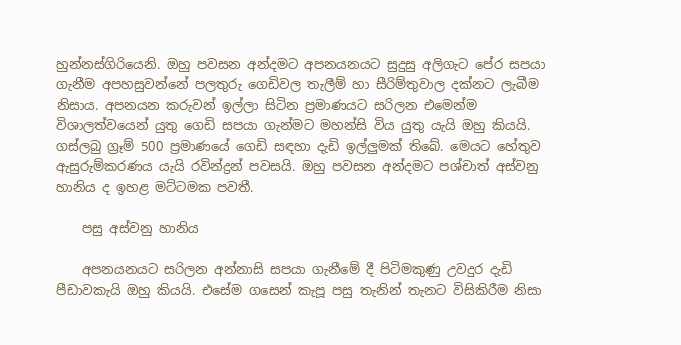හුන්නස්ගිරියෙනි. ඔහු පවසන අන්දමට අපනයනයට සුදුසු අලිගැට පේර සපයා ගැනීම අපහසුවන්නේ පලතුරු ගෙඩිවල තැලීම් හා සීරිම්තුවාල දක්නට ලැබීම නිසාය. අපනයන කරුවන් ඉල්ලා සිටින ප්‍රමාණයට සරිලන එමෙන්ම විශාලත්වයෙන් යුතු ගෙඩි සපයා ගැන්මට මහන්සි විය යුතු යැයි ඔහු කියයි. ගස්ලබු ග්‍රෑම් 500 ප්‍රමාණයේ ගෙඩි සඳහා දැඩි ඉල්ලුමක් තිබේ. මෙයට හේතුව ඇසුරුම්කරණය යැයි රවින්ද්‍රන් පවසයි. ඔහු පවසන අන්දමට පශ්චාත් අස්වනු හානිය ද ඉහළ මට්ටමක පවතී.

    පසු අස්වනු හානිය

    අපනයනයට සරිලන අන්නාසි සපයා ගැනීමේ දී පිටිමකුණු උවදුර දැඩි පීඩාවකැයි ඔහු කියයි. එසේම ගසෙන් කැපූ පසු තැනින් තැනට විසිකිරීම නිසා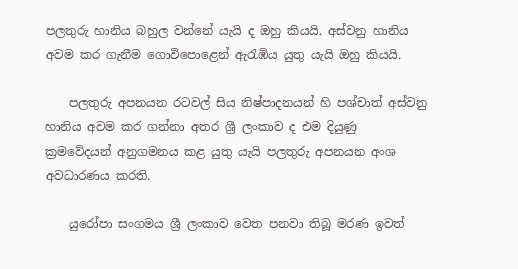පලතුරු හානිය බහුල වන්නේ යැයි ද ඔහු කියයි. අස්වනු හානිය අවම කර ගැනීම ගොවි‍‍පොළෙන් ඇරැඹිය යුතු යැයි ඔහු කියයි.

    පලතුරු අපනයන රටවල් සිය නිෂ්පාදනයන් හි පශ්චාත් අස්වනු හානිය අවම කර ගන්නා අතර ශ්‍රී ලංකාව ද එම දියුණු ක්‍රමවේදයන් අනුගමනය කළ යුතු යැයි පලතුරු අපනයන අංශ අවධාරණය කරති.

    යුරෝපා සංගමය ශ්‍රී ලංකාව වෙත පනවා තිබූ මරණ ඉවත්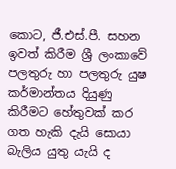කොට, ජී.එස්.පී. සහන ඉවත් කිරීම ශ්‍රී ලංකාවේ පලතුරු හා පලතුරු යුෂ කර්මාන්තය දියුණු කිරීමට හේතුවක් කර ගත හැකි දැයි සොයා බැලිය යුතු යැයි ද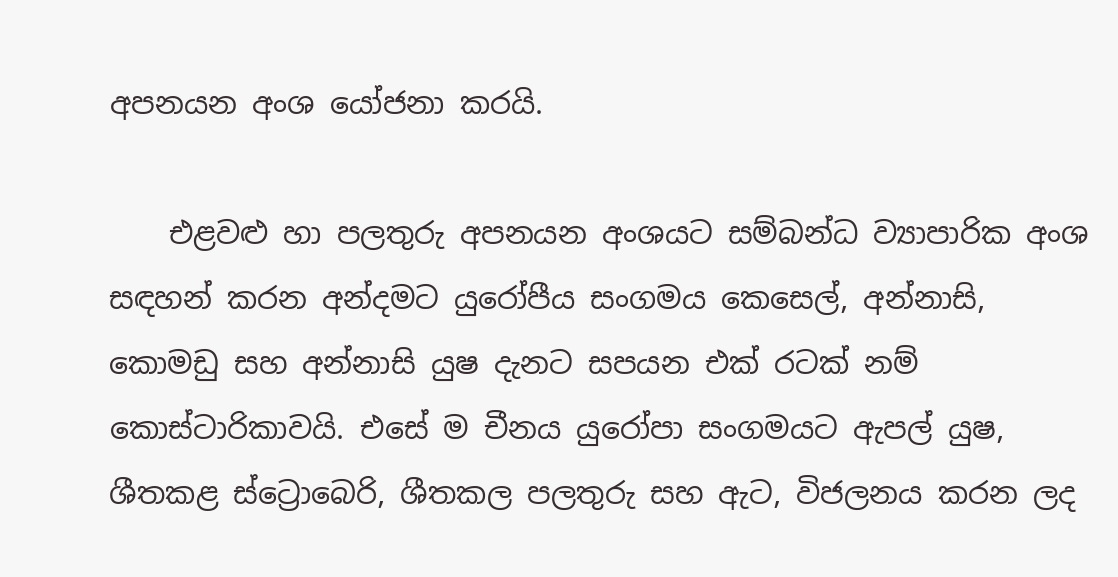අපනයන අංශ යෝජනා කරයි.

    එළවළු හා පලතුරු අපනයන අංශයට සම්බන්ධ ව්‍යාපාරික අංශ සඳහන් කරන අන්දමට යුරෝපීය සංගමය කෙසෙල්, අන්නාසි, කොමඩු සහ අන්නාසි යුෂ දැනට සපයන එක් රටක් නම් කොස්ටාරිකාවයි. එසේ ම චීනය යුරෝපා සංගමයට ඇපල් යුෂ, ශීතකළ ස්ට්‍රොබෙරි, ශීතකල පලතුරු සහ ඇට, විජලනය කරන ලද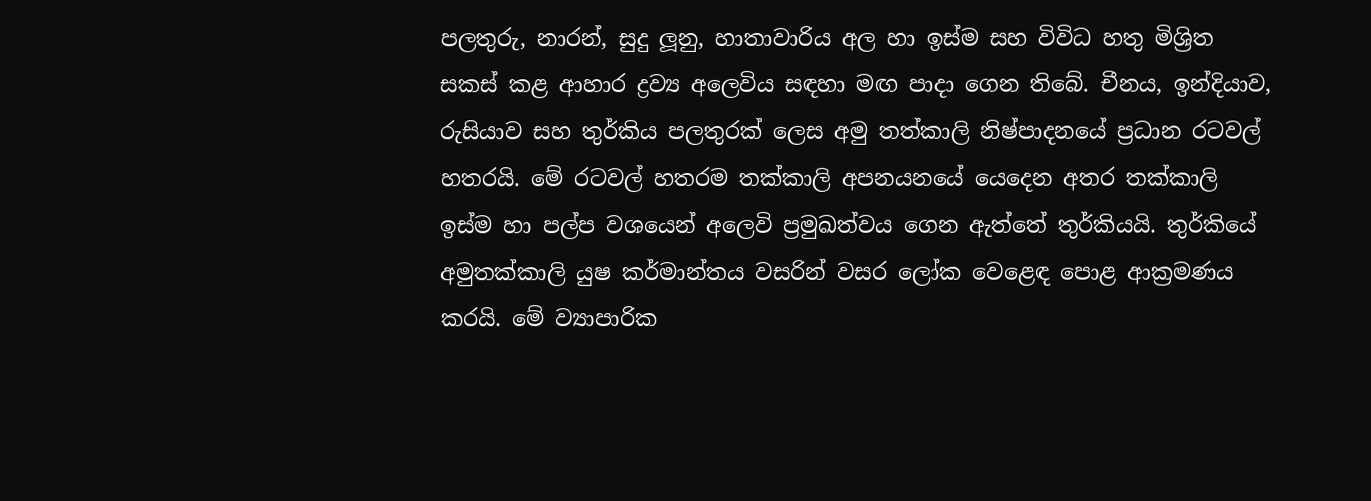පලතුරු, නාරන්, සුදු ලූනු, හාතාවාරිය අල හා ඉස්ම සහ විවිධ හතු මිශ්‍රිත සකස් කළ ආහාර ද්‍රව්‍ය අලෙවිය සඳහා මඟ පාදා ගෙන තිබේ. චීනය, ඉන්දියාව, රුසියාව සහ තුර්කිය පලතුරක් ලෙස අමු තත්කාලි නිෂ්පාදනයේ ප්‍රධාන රටවල් හතරයි. මේ රටවල් හතරම තක්කාලි අපනයනයේ යෙදෙන අතර තක්කාලි ඉස්ම හා පල්ප වශයෙන් අලෙවි ප්‍රමුඛත්වය ගෙන ඇත්තේ තුර්කියයි. තුර්කියේ අමුතක්කාලි යුෂ කර්මාන්තය වසරින් වසර ලෝක වෙළෙඳ පොළ ආක්‍රමණය කරයි. මේ ව්‍යාපාරික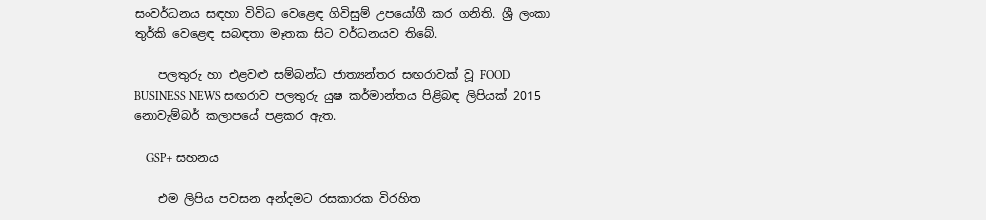සංවර්ධනය සඳහා විවිධ වෙළෙඳ ගිවිසුම් උපයෝගී කර ගනිති. ශ්‍රී ලංකා තුර්කි වෙළෙඳ සබඳතා මෑතක සිට වර්ධනයව තිබේ.

    පලතුරු හා එළවළු සම්බන්ධ ජාත්‍යන්තර සඟරාවක් වූ FOOD BUSINESS NEWS සඟරාව පලතුරු යුෂ කර්මාන්තය පිළිබඳ ලිපියක් 2015 නොවැම්බර් කලාපයේ පළකර ඇත.

    GSP+ සහනය

    එම ලිපිය පවසන අන්දමට රසකාරක විරහිත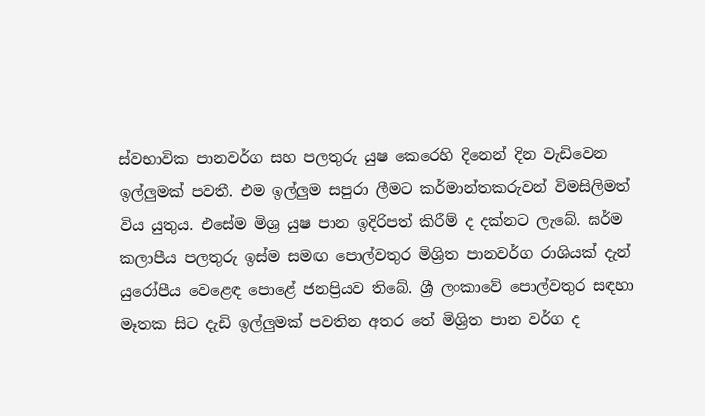ස්වභාවික පානවර්ග සහ පලතුරු යුෂ කෙරෙහි දිනෙන් දින වැඩිවෙන ඉල්ලුමක් පවතී. එම ඉල්ලුම සපුරා ලීමට කර්මාන්තකරුවන් විමසිලිමත් විය යුතුය. එසේම මිශ්‍ර යුෂ පාන ඉදිරිපත් කිරීම් ද දක්නට ලැබේ. ඝර්ම කලාපීය පලතුරු ඉස්ම සමඟ පොල්වතුර මිශ්‍රිත පානවර්ග රාශියක් දැන් යුරෝපීය වෙළෙඳ පොළේ ජනප්‍රියව තිබේ. ශ්‍රී ලංකාවේ පොල්වතුර සඳහා මෑතක සිට දැඩි ඉල්ලුමක් පවතින අතර තේ මිශ්‍රිත පාන වර්ග ද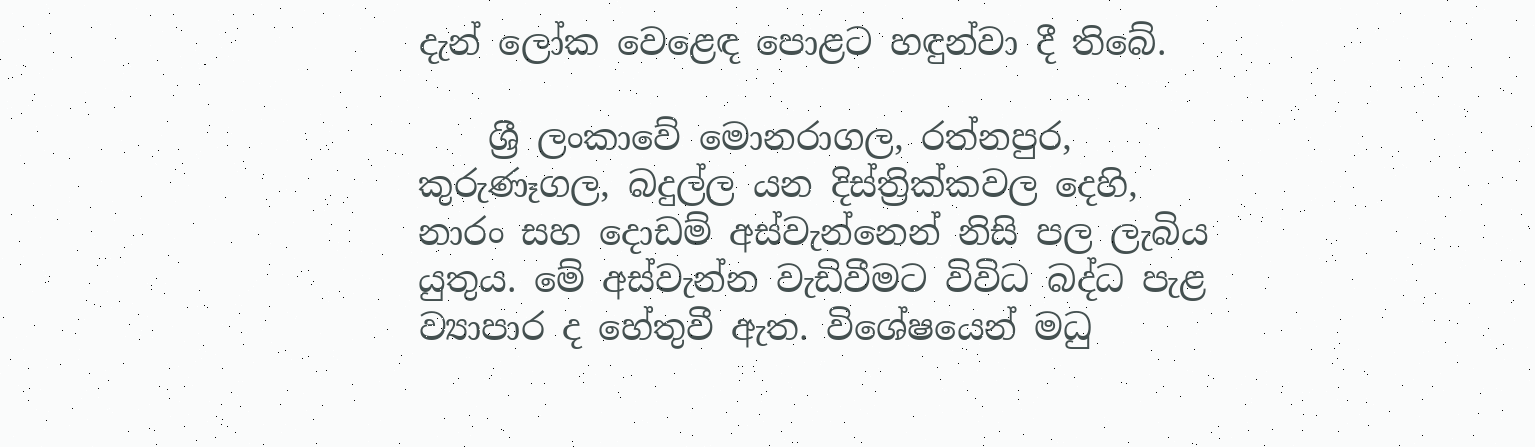දැන් ලෝක වෙළෙඳ පොළට හඳුන්වා දී තිබේ.

    ශ්‍රී ලංකාවේ මොනරාගල, රත්නපුර, කුරුණෑගල, බදුල්ල යන දිස්ත්‍රික්කවල දෙහි, නාරං සහ දොඩම් අස්වැන්නෙන් නිසි පල ලැබිය යුතුය. මේ අස්වැන්න වැඩිවීමට විවිධ බද්ධ පැළ ව්‍යාපාර ද හේතුවී ඇත. විශේෂයෙන් මධු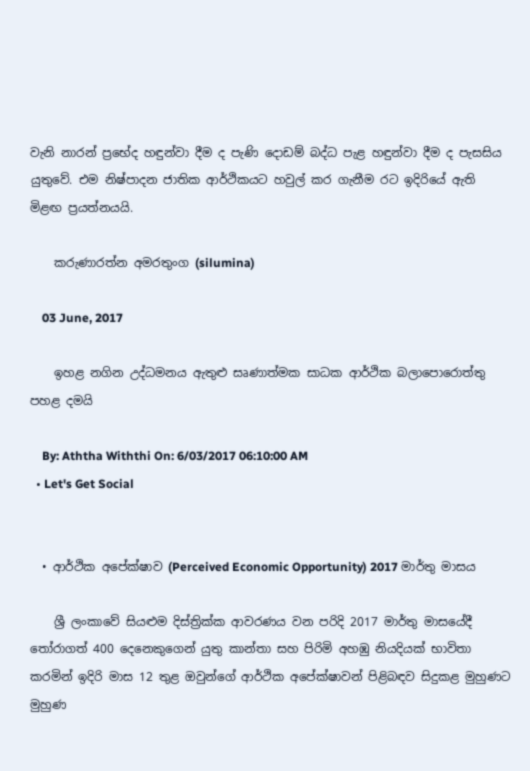වැනි නාරන් ප්‍රභේද හඳුන්වා දීම ද පැණි දොඩම් බද්ධ පැළ හඳුන්වා දීම ද පැසසිය යුතුවේ. එම නිෂ්පාදන ජාතික ආර්ථිකයට හවුල් කර ගැනීම රට ඉදිරි‍යේ ඇති මිළඟ ප්‍රයත්නයයි.

    කරුණාරත්න අමරතුංග (silumina)

    03 June, 2017

    ඉහළ නගින උද්ධමනය ඇතුළු සෘණාත්මක සාධක ආර්ථික බලාපොරොත්තු පහළ දමයි

    By: Aththa Withthi On: 6/03/2017 06:10:00 AM
  • Let's Get Social


  • ආර්ථික අපේක්ෂාව (Perceived Economic Opportunity) 2017 මාර්තු මාසය

    ශ්‍රී ලංකාවේ සියළුම දිස්ත්‍රික්ක ආවරණය වන පරිදි 2017 මාර්තු මාසයේදී තෝරාගත් 400 දෙනෙකුගෙන් යුතු කාන්තා සහ පිරිමි අහඹු නියදියක් භාවිතා කරමින් ඉදිරි මාස 12 තුළ ඔවුන්ගේ ආර්ථික අපේක්ෂාවන් පිළිබඳව සිදුකළ මුහුණට මුහුණ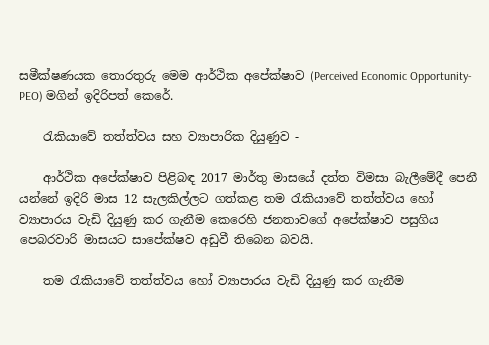සමීක්ෂණයක තොරතුරු මෙම ආර්ථික අපේක්ෂාව (Perceived Economic Opportunity- PEO) මගින් ඉදිරිපත් කෙරේ.

    රැකියාවේ තත්ත්වය සහ ව්‍යාපාරික දියුණුව -

    ආර්ථික අපේක්ෂාව පිළිබඳ 2017 මාර්තු මාසයේ දත්ත විමසා බැලීමේදී පෙනී යන්නේ ඉදිරි මාස 12 සැලකිල්ලට ගත්කළ තම රැකියාවේ තත්ත්වය හෝ ව්‍යාපාරය වැඩි දියුණු කර ගැනීම කෙරෙහි ජනතාවගේ අපේක්ෂාව පසුගිය පෙබරවාරි මාසයට සාපේක්ෂව අඩුවී තිබෙන බවයි.

    තම රැකියාවේ තත්ත්වය හෝ ව්‍යාපාරය වැඩි දියුණු කර ගැනීම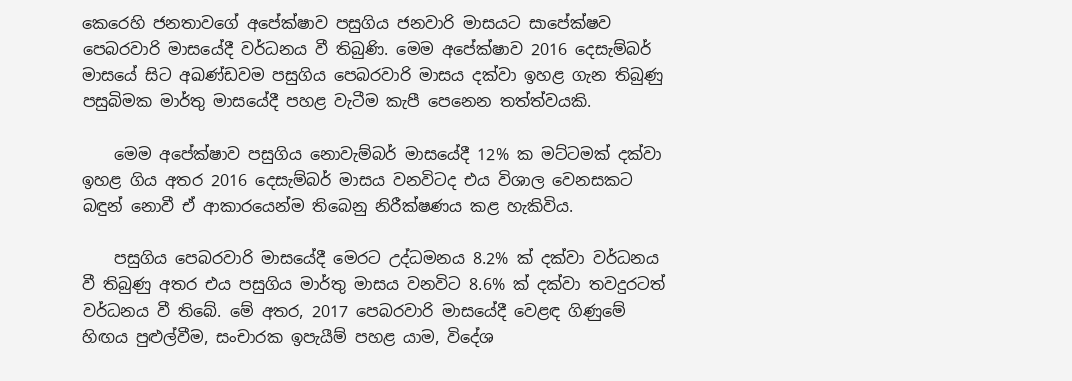කෙරෙහි ජනතාවගේ අපේක්ෂාව පසුගිය ජනවාරි මාසයට සාපේක්ෂව පෙබරවාරි මාසයේදී වර්ධනය වී තිබුණි. මෙම අපේක්ෂාව 2016 දෙසැම්බර් මාසයේ සිට අඛණ්ඩවම පසුගිය පෙබරවාරි මාසය දක්වා ඉහළ ගැන තිබුණු පසුබිමක මාර්තු මාසයේදී පහළ වැටීම කැපී පෙනෙන තත්ත්වයකි.

    මෙම අපේක්ෂාව පසුගිය නොවැම්බර් මාසයේදී 12% ක මට්ටමක් දක්වා ඉහළ ගිය අතර 2016 දෙසැම්බර් මාසය වනවිටද එය විශාල වෙනසකට බඳුන් නොවී ඒ ආකාරයෙන්ම තිබෙනු නිරීක්ෂණය කළ හැකිවිය.

    පසුගිය පෙබරවාරි මාසයේදී මෙරට උද්ධමනය 8.2% ක් දක්වා වර්ධනය වී තිබුණු අතර එය පසුගිය මාර්තු මාසය වනවිට 8.6% ක් දක්වා තවදුරටත් වර්ධනය වී තිබේ. මේ අතර, 2017 පෙබරවාරි මාසයේදී වෙළඳ ගිණුමේ හිඟය පුළුල්වීම, සංචාරක ඉපැයීම් පහළ යාම, විදේශ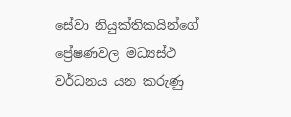සේවා නියුක්තිකයින්ගේ ප්‍රේෂණවල මධ්‍යස්ථ වර්ධනය යන කරුණු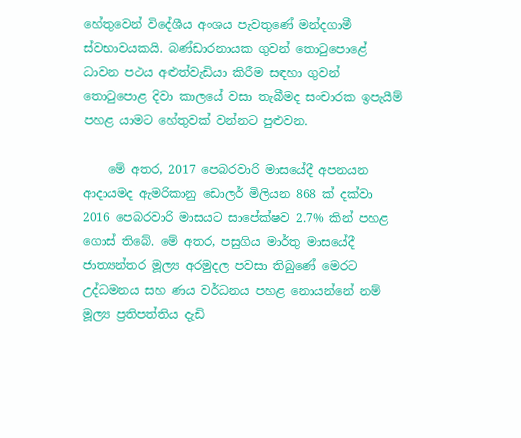හේතුවෙන් විදේශීය අංශය පැවතුණේ මන්දගාමී ස්වභාවයකයි. බණ්ඩාරනායක ගුවන් තොටුපොළේ ධාවන පථය අළුත්වැඩියා කිරීම සඳහා ගුවන් තොටුපොළ දිවා කාලයේ වසා තැබීමද සංචාරක ඉපැයීම් පහළ යාමට හේතුවක් වන්නට පුළුවන.

    මේ අතර, 2017 පෙබරවාරි මාසයේදී අපනයන ආදායමද ඇමරිකානු ඩොලර් මිලියන 868 ක් දක්වා 2016 පෙබරවාරි මාසයට සාපේක්ෂව 2.7% කින් පහළ ගොස් තිබේ. මේ අතර, පසුගිය මාර්තු මාසයේදී ජාත්‍යන්තර මූල්‍ය අරමුදල පවසා තිබුණේ මෙරට උද්ධමනය සහ ණය වර්ධනය පහළ නොයන්නේ නම් මූල්‍ය ප්‍රතිපත්තිය දැඩි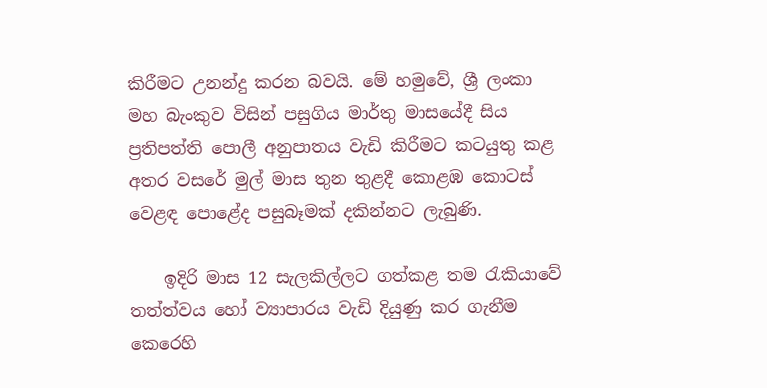කිරීමට උනන්දු කරන බවයි. මේ හමුවේ, ශ්‍රී ලංකා මහ බැංකුව විසින් පසුගිය මාර්තු මාසයේදී සිය ප්‍රතිපත්ති පොලී අනුපාතය වැඩි කිරීමට කටයුතු කළ අතර වසරේ මුල් මාස තුන තුළදී කොළඹ කොටස් වෙළඳ පොළේද පසුබෑමක් දකින්නට ලැබුණි.

    ඉදිරි මාස 12 සැලකිල්ලට ගත්කළ තම රැකියාවේ තත්ත්වය හෝ ව්‍යාපාරය වැඩි දියුණු කර ගැනීම කෙරෙහි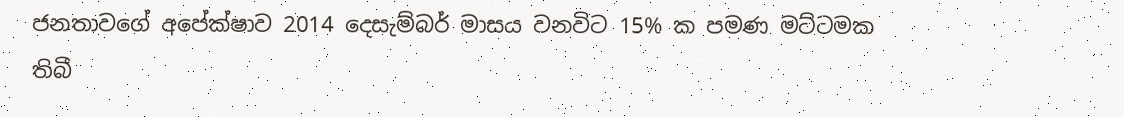ජනතාවගේ අපේක්ෂාව 2014 දෙසැම්බර් මාසය වනවිට 15% ක පමණ මට්ටමක තිබී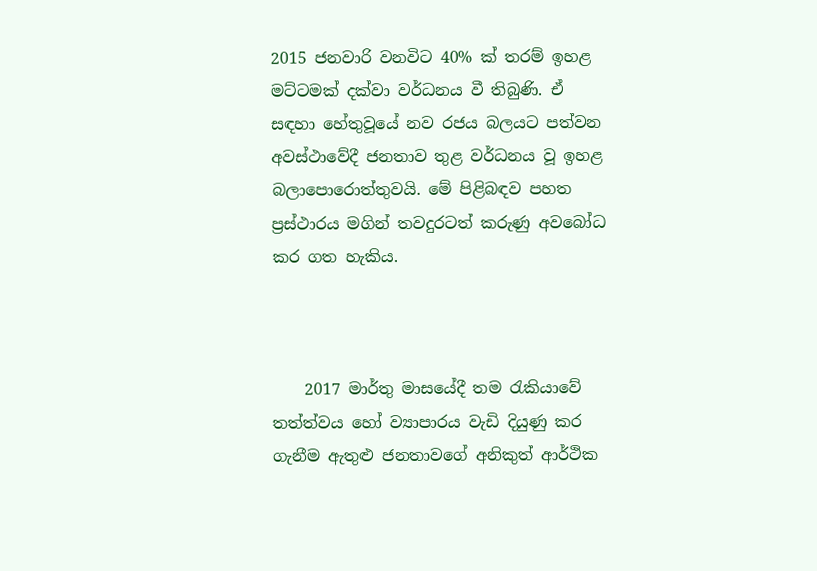2015 ජනවාරි වනවිට 40% ක් තරම් ඉහළ මට්ටමක් දක්වා වර්ධනය වී තිබුණි. ඒ සඳහා හේතුවූයේ නව රජය බලයට පත්වන අවස්ථාවේදී ජනතාව තුළ වර්ධනය වූ ඉහළ බලාපොරොත්තුවයි. මේ පිළිබඳව පහත ප්‍රස්ථාරය මගින් තවදුරටත් කරුණු අවබෝධ කර ගත හැකිය.



    2017 මාර්තු මාසයේදී තම රැකියාවේ තත්ත්වය හෝ ව්‍යාපාරය වැඩි දියුණු කර ගැනීම ඇතුළු ජනතාවගේ අනිකුත් ආර්ථික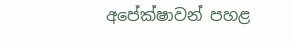අපේක්ෂාවන් පහළ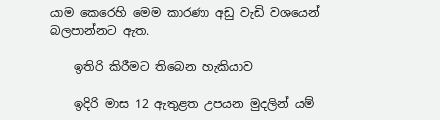යාම කෙරෙහි මෙම කාරණා අඩු වැඩි වශයෙන් බලපාන්නට ඇත.

    ඉතිරි කිරීමට තිබෙන හැකියාව

    ඉදිරි මාස 12 ඇතුළත උපයන මුදලින් යම්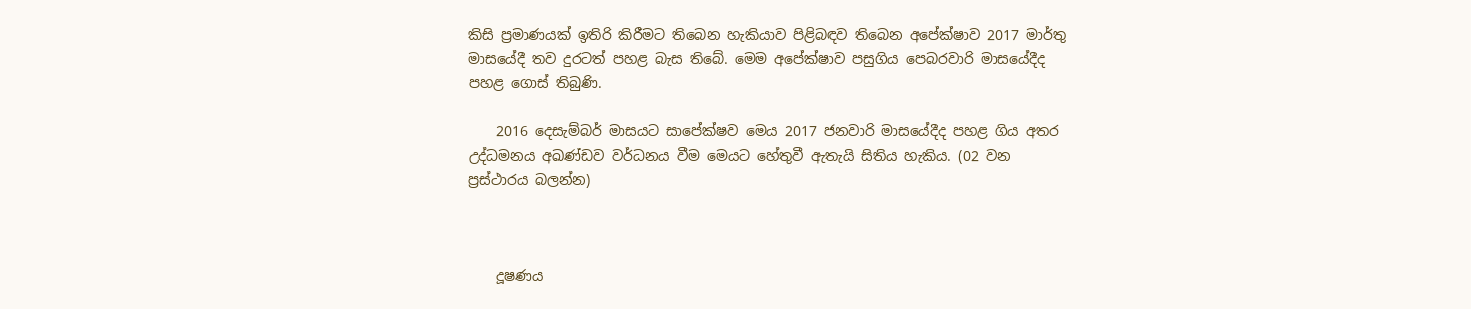කිසි ප්‍රමාණයක් ඉතිරි කිරීමට තිබෙන හැකියාව පිළිබඳව තිබෙන අපේක්ෂාව 2017 මාර්තු මාසයේදී තව දුරටත් පහළ බැස තිබේ. මෙම අපේක්ෂාව පසුගිය පෙබරවාරි මාසයේදීද පහළ ගොස් තිබුණි.

    2016 දෙසැම්බර් මාසයට සාපේක්ෂව මෙය 2017 ජනවාරි මාසයේදීද පහළ ගිය අතර උද්ධමනය අඛණ්ඩව වර්ධනය වීම මෙයට හේතුවී ඇතැයි සිතිය හැකිය. (02 වන ප්‍රස්ථාරය බලන්න)



    දූෂණය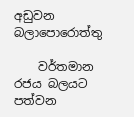අඩුවන බලාපොරොත්තු

    වර්තමාන රජය බලයට පත්වන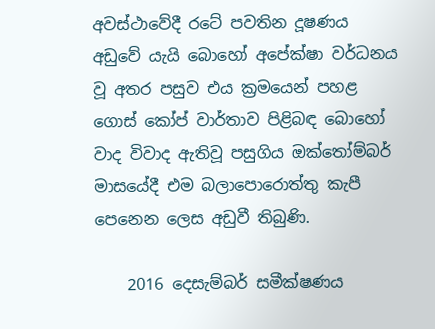අවස්ථාවේදී රටේ පවතින දූෂණය අඩුවේ යැයි බොහෝ අපේක්ෂා වර්ධනය වූ අතර පසුව එය ක්‍රමයෙන් පහළ ගොස් කෝප් වාර්තාව පිළිබඳ බොහෝ වාද විවාද ඇතිවූ පසුගිය ඔක්තෝම්බර් මාසයේදී එම බලාපොරොත්තු කැපී පෙනෙන ලෙස අඩුවී තිබුණි.

    2016 දෙසැම්බර් සමීක්ෂණය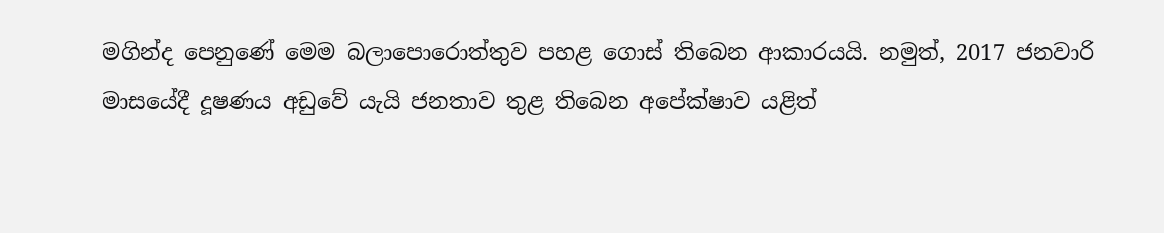මගින්ද පෙනුණේ මෙම බලාපොරොත්තුව පහළ ගොස් තිබෙන ආකාරයයි. නමුත්, 2017 ජනවාරි මාසයේදී දූෂණය අඩුවේ යැයි ජනතාව තුළ තිබෙන අපේක්ෂාව යළිත්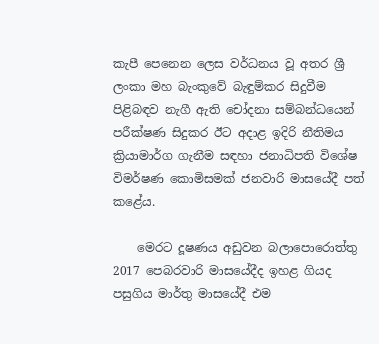කැපී පෙනෙන ලෙස වර්ධනය වූ අතර ශ්‍රී ලංකා මහ බැංකුවේ බැඳුම්කර සිදුවීම පිළිබඳව නැගී ඇති චෝදනා සම්බන්ධයෙන් පරීක්ෂණ සිදුකර ඊට අදාළ ඉදිරි නීතිමය ක්‍රියාමාර්ග ගැනීම සඳහා ජනාධිපති විශේෂ විමර්ෂණ කොමිසමක් ජනවාරි මාසයේදී පත් කළේය.

    මෙරට දූෂණය අඩුවන බලාපොරොත්තු 2017 පෙබරවාරි මාසයේදීද ඉහළ ගියද පසුගිය මාර්තු මාසයේදී එම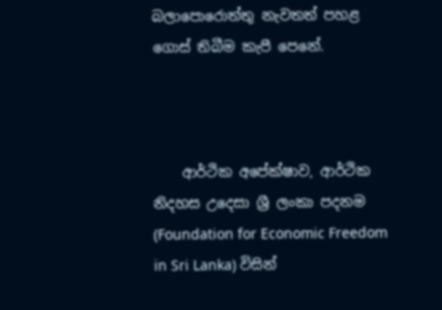බලාපොරොත්තු නැවතත් පහළ ගොස් තිබීම කැපී පෙනේ.



    ආර්ථික අපේක්ෂාව, ආර්ථික නිදහස උදෙසා ශ්‍රී ලංකා පදනම (Foundation for Economic Freedom in Sri Lanka) විසින්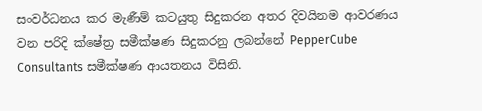සංවර්ධනය කර මැණීම් කටයුතු සිදුකරන අතර දිවයිනම ආවරණය වන පරිදි ක්ෂේත්‍ර සමීක්ෂණ සිදුකරනු ලබන්නේ PepperCube Consultants සමීක්ෂණ ආයතනය විසිනි.